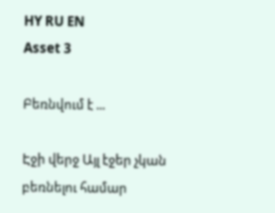HY RU EN
Asset 3

Բեռնվում է ...

Էջի վերջ Այլ էջեր չկան բեռնելու համար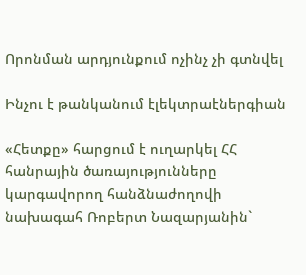Որոնման արդյունքում ոչինչ չի գտնվել

Ինչու է թանկանում էլեկտրաէներգիան

«Հետքը» հարցում է ուղարկել ՀՀ հանրային ծառայությունները կարգավորող հանձնաժողովի նախագահ Ռոբերտ Նազարյանին`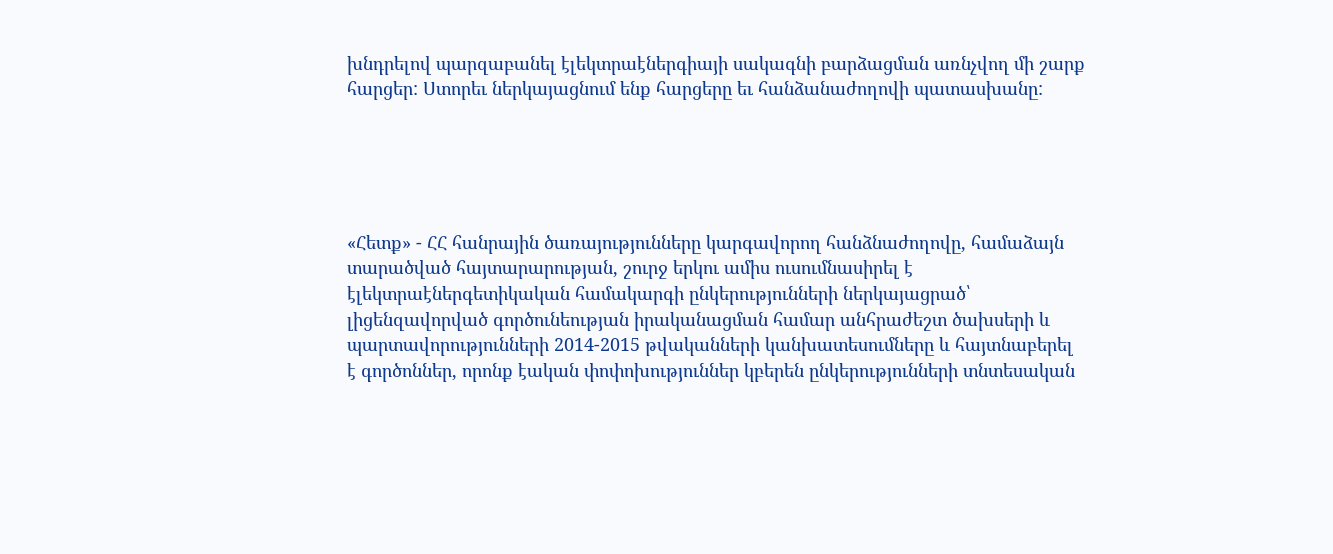խնդրելով պարզաբանել էլեկտրաէներգիայի սակագնի բարձացման առնչվող մի շարք հարցեր: Ստորեւ ներկայացնում ենք հարցերը եւ հանձանաժողովի պատասխանը:





«Հետք» - ՀՀ հանրային ծառայությունները կարգավորող հանձնաժողովը, համաձայն տարածված հայտարարության, շուրջ երկու ամիս ուսումնասիրել է էլեկտրաէներգետիկական համակարգի ընկերությունների ներկայացրած՝ լիցենզավորված գործունեության իրականացման համար անհրաժեշտ ծախսերի և պարտավորությունների 2014-2015 թվականների կանխատեսումները և հայտնաբերել է գործոններ, որոնք էական փոփոխություններ կբերեն ընկերությունների տնտեսական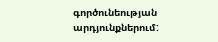գործունեության արդյունքներում: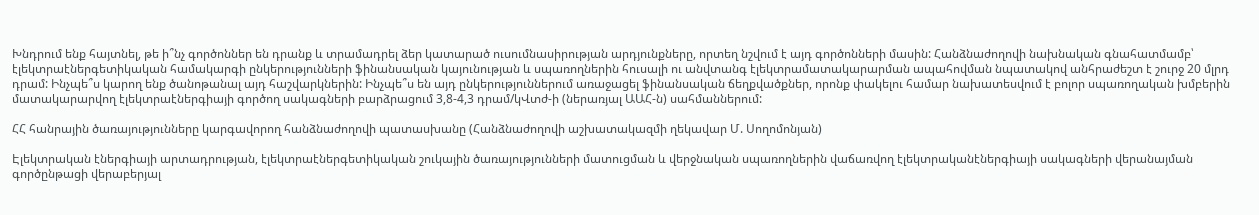Խնդրում ենք հայտնել, թե ի՞նչ գործոններ են դրանք և տրամադրել ձեր կատարած ուսումնասիրության արդյունքները, որտեղ նշվում է այդ գործոնների մասին: Հանձնաժողովի նախնական գնահատմամբ՝ էլեկտրաէներգետիկական համակարգի ընկերությունների ֆինանսական կայունության և սպառողներին հուսալի ու անվտանգ էլեկտրամատակարարման ապահովման նպատակով անհրաժեշտ է շուրջ 20 մլրդ դրամ: Ինչպե՞ս կարող ենք ծանոթանալ այդ հաշվարկներին: Ինչպե՞ս են այդ ընկերություններում առաջացել ֆինանսական ճեղքվածքներ, որոնք փակելու համար նախատեսվում է բոլոր սպառողական խմբերին մատակարարվող էլեկտրաէներգիայի գործող սակագների բարձրացում 3,8-4,3 դրամ/կՎտժ-ի (ներառյալ ԱԱՀ-ն) սահմաններում:

ՀՀ հանրային ծառայությունները կարգավորող հանձնաժողովի պատասխանը (Հանձնաժողովի աշխատակազմի ղեկավար Մ. Սողոմոնյան)

Էլեկտրական էներգիայի արտադրության, էլեկտրաէներգետիկական շուկային ծառայությունների մատուցման և վերջնական սպառողներին վաճառվող էլեկտրականէներգիայի սակագների վերանայման գործընթացի վերաբերյալ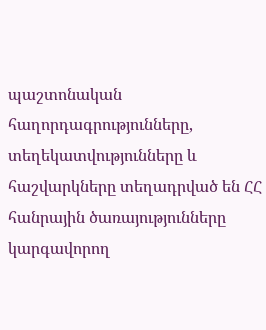պաշտոնական հաղորդագրությունները, տեղեկատվությունները և հաշվարկները տեղադրված են ՀՀ հանրային ծառայությունները կարգավորող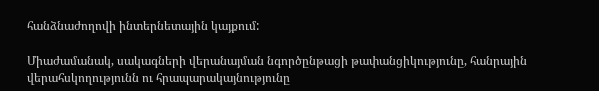հանձնաժողովի ինտերնետային կայքում:

Միաժամանակ, սակագների վերանայման նգործընթացի թափանցիկությունը, հանրային վերահսկողությունն ու հրապարակայնությունը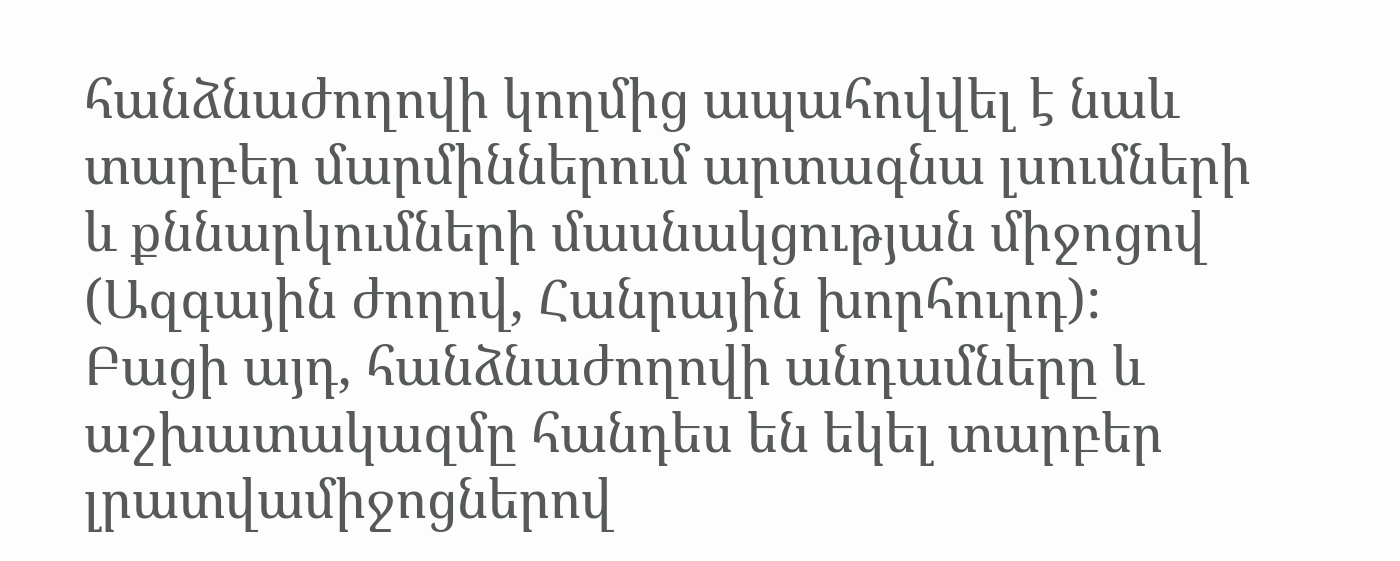հանձնաժողովի կողմից ապահովվել է նաև տարբեր մարմիններում արտագնա լսումների և քննարկումների մասնակցության միջոցով (Ազգային ժողով, Հանրային խորհուրդ): Բացի այդ, հանձնաժողովի անդամները և աշխատակազմը հանդես են եկել տարբեր լրատվամիջոցներով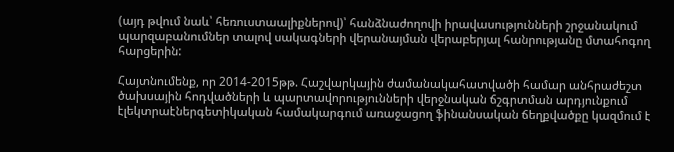(այդ թվում նաև՝ հեռուստաալիքներով)՝ հանձնաժողովի իրավասությունների շրջանակում պարզաբանումներ տալով սակագների վերանայման վերաբերյալ հանրությանը մտահոգող հարցերին:

Հայտնումենք, որ 2014-2015թթ. Հաշվարկային ժամանակահատվածի համար անհրաժեշտ ծախսային հոդվածների և պարտավորությունների վերջնական ճշգրտման արդյունքում էլեկտրաէներգետիկական համակարգում առաջացող ֆինանսական ճեղքվածքը կազմում է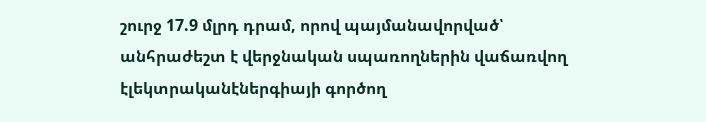շուրջ 17.9 մլրդ դրամ, որով պայմանավորված՝ անհրաժեշտ է վերջնական սպառողներին վաճառվող էլեկտրականէներգիայի գործող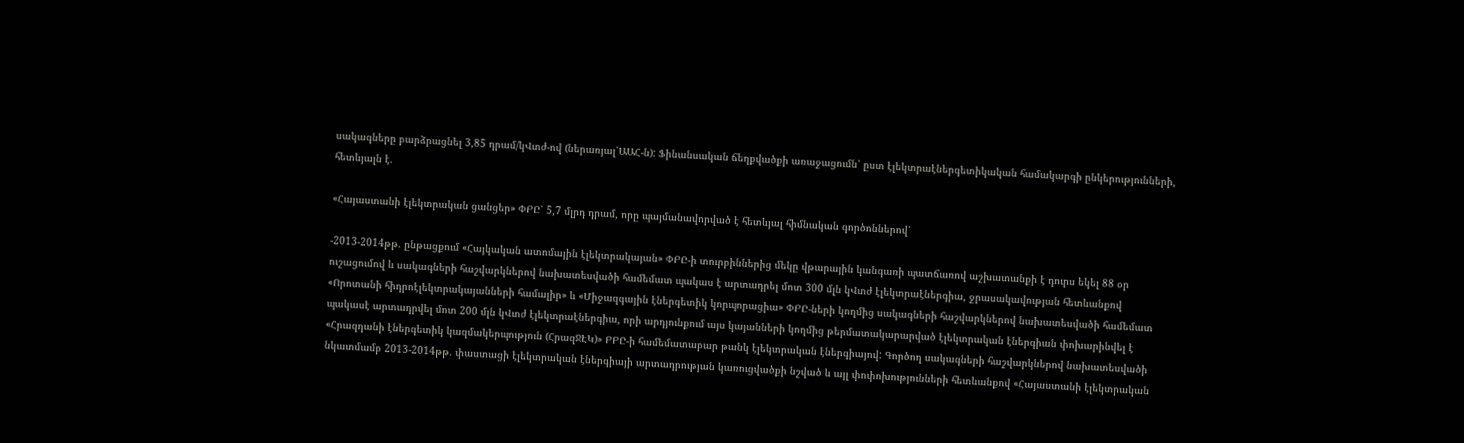սակագները բարձրացնել 3,85 դրամ/կՎտժ-ով (ներառյալ՝ԱԱՀ-ն): Ֆինանսական ճեղքվածքի առաջացումն՝ ըստ էլեկտրաէներգետիկական համակարգի ընկերությունների, հետևյալն է.

«Հայաստանի էլեկտրական ցանցեր» ՓԲԸ՝ 5,7 մլրդ դրամ, որը պայմանավորված է հետևյալ հիմնական գործոններով՝

-2013-2014թթ. ընթացքում «Հայկական ատոմային էլեկտրակայան» ՓԲԸ-ի տուրբիններից մեկը վթարային կանգառի պատճառով աշխատանքի է դուրս եկել 88 օր ուշացումով և սակագների հաշվարկներով նախատեսվածի համեմատ պակաս է արտադրել մոտ 300 մլն կՎտժ էլեկտրաէներգիա, ջրասակավության հետևանքով «Որոտանի հիդրոէլեկտրակայանների համալիր» և «Միջազգային էներգետիկ կորպորացիա» ՓԲԸ-ների կողմից սակագների հաշվարկներով նախատեսվածի համեմատ պակասէ արտադրվել մոտ 200 մլն կՎտժ էլեկտրաէներգիա, որի արդյունքում այս կայանների կողմից թերմատակարարված էլեկտրական էներգիան փոխարինվել է «Հրազդանի էներգետիկ կազմակերպություն (ՀրազՋԷԿ)» ԲԲԸ-ի համեմատաբար թանկ էլեկտրական էներգիայով: Գործող սակագների հաշվարկներով նախատեսվածի նկատմամբ 2013-2014թթ. փաստացի էլեկտրական էներգիայի արտադրության կառուցվածքի նշված և այլ փոփոխությունների հետևանքով «Հայաստանի էլեկտրական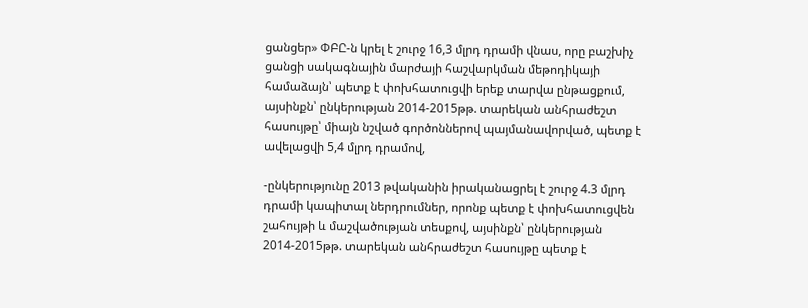ցանցեր» ՓԲԸ-ն կրել է շուրջ 16,3 մլրդ դրամի վնաս, որը բաշխիչ ցանցի սակագնային մարժայի հաշվարկման մեթոդիկայի համաձայն՝ պետք է փոխհատուցվի երեք տարվա ընթացքում, այսինքն՝ ընկերության 2014-2015թթ. տարեկան անհրաժեշտ հասույթը՝ միայն նշված գործոններով պայմանավորված, պետք է ավելացվի 5,4 մլրդ դրամով,

-ընկերությունը 2013 թվականին իրականացրել է շուրջ 4.3 մլրդ դրամի կապիտալ ներդրումներ, որոնք պետք է փոխհատուցվեն շահույթի և մաշվածության տեսքով, այսինքն՝ ընկերության 2014-2015թթ. տարեկան անհրաժեշտ հասույթը պետք է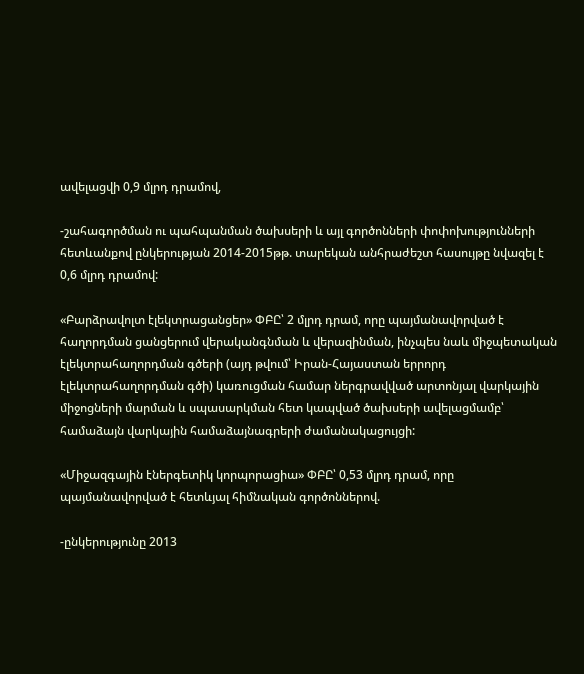ավելացվի 0,9 մլրդ դրամով,

-շահագործման ու պահպանման ծախսերի և այլ գործոնների փոփոխությունների հետևանքով ընկերության 2014-2015թթ. տարեկան անհրաժեշտ հասույթը նվազել է 0,6 մլրդ դրամով:

«Բարձրավոլտ էլեկտրացանցեր» ՓԲԸ՝ 2 մլրդ դրամ, որը պայմանավորված է հաղորդման ցանցերում վերականգնման և վերազինման, ինչպես նաև միջպետական էլեկտրահաղորդման գծերի (այդ թվում՝ Իրան-Հայաստան երրորդ էլեկտրահաղորդման գծի) կառուցման համար ներգրավված արտոնյալ վարկային միջոցների մարման և սպասարկման հետ կապված ծախսերի ավելացմամբ՝ համաձայն վարկային համաձայնագրերի ժամանակացույցի:

«Միջազգային էներգետիկ կորպորացիա» ՓԲԸ՝ 0,53 մլրդ դրամ, որը պայմանավորված է հետևյալ հիմնական գործոններով.

-ընկերությունը 2013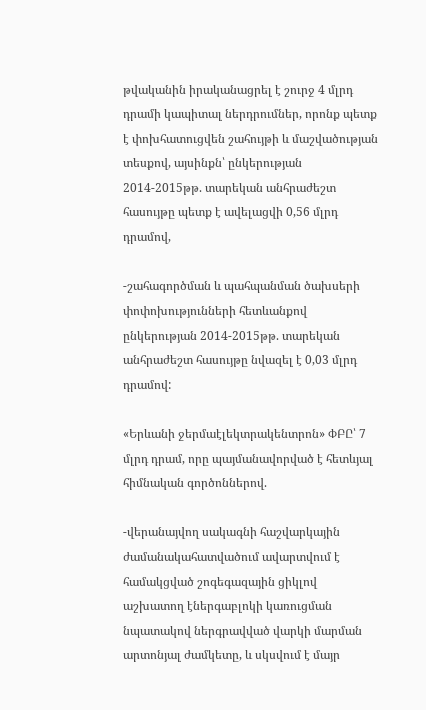թվականին իրականացրել է շուրջ 4 մլրդ դրամի կապիտալ ներդրումներ, որոնք պետք է փոխհատուցվեն շահույթի և մաշվածության տեսքով, այսինքն՝ ընկերության 2014-2015թթ. տարեկան անհրաժեշտ հասույթը պետք է ավելացվի 0,56 մլրդ դրամով,

-շահագործման և պահպանման ծախսերի փոփոխությունների հետևանքով ընկերության 2014-2015թթ. տարեկան անհրաժեշտ հասույթը նվազել է 0,03 մլրդ դրամով:

«Երևանի ջերմաէլեկտրակենտրոն» ՓԲԸ՝ 7 մլրդ դրամ, որը պայմանավորված է հետևյալ հիմնական գործոններով.

-վերանայվող սակագնի հաշվարկային ժամանակահատվածում ավարտվում է համակցված շոգեգազային ցիկլով աշխատող էներգաբլոկի կառուցման նպատակով ներգրավված վարկի մարման արտոնյալ ժամկետը, և սկսվում է մայր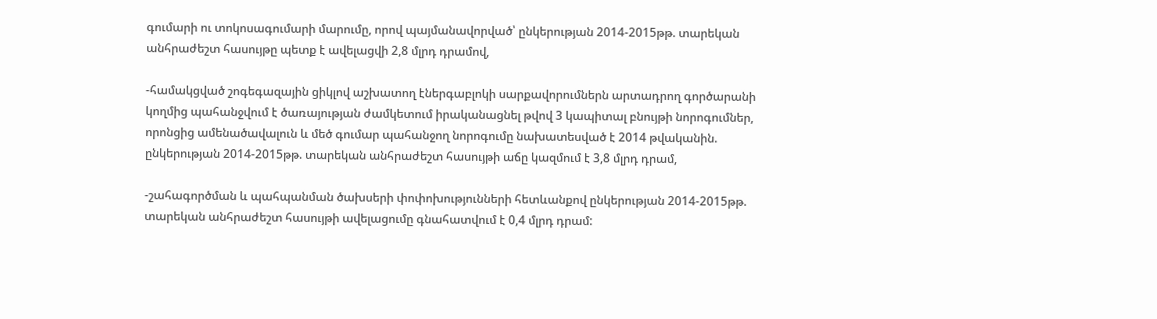գումարի ու տոկոսագումարի մարումը, որով պայմանավորված՝ ընկերության 2014-2015թթ. տարեկան անհրաժեշտ հասույթը պետք է ավելացվի 2,8 մլրդ դրամով,

-համակցված շոգեգազային ցիկլով աշխատող էներգաբլոկի սարքավորումներն արտադրող գործարանի կողմից պահանջվում է ծառայության ժամկետում իրականացնել թվով 3 կապիտալ բնույթի նորոգումներ, որոնցից ամենածավալուն և մեծ գումար պահանջող նորոգումը նախատեսված է 2014 թվականին. ընկերության 2014-2015թթ. տարեկան անհրաժեշտ հասույթի աճը կազմում է 3,8 մլրդ դրամ,

-շահագործման և պահպանման ծախսերի փոփոխությունների հետևանքով ընկերության 2014-2015թթ. տարեկան անհրաժեշտ հասույթի ավելացումը գնահատվում է 0,4 մլրդ դրամ: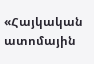«Հայկական ատոմային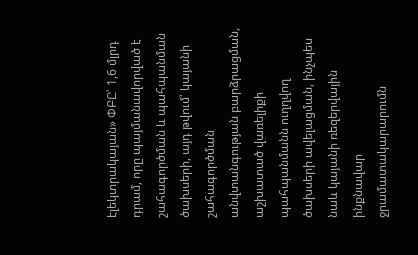էլեկտրակայան» ՓԲԸ՝ 1,6 մլրդ դրամ, որը պայմանավորված է շահագործման և պահպանման ծախսերի, այդ թվում՝ կայանի շահագործման անվտանգության բարձրացման, աշխատած վառելիքի պահպանմանն ուղղվող ծախսերի ավելացման, ինչպես նաև կայանի ռեզերվային ինքնավար ջրամատակարարումն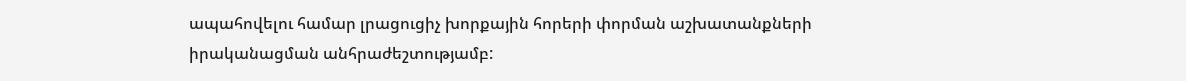ապահովելու համար լրացուցիչ խորքային հորերի փորման աշխատանքների իրականացման անհրաժեշտությամբ: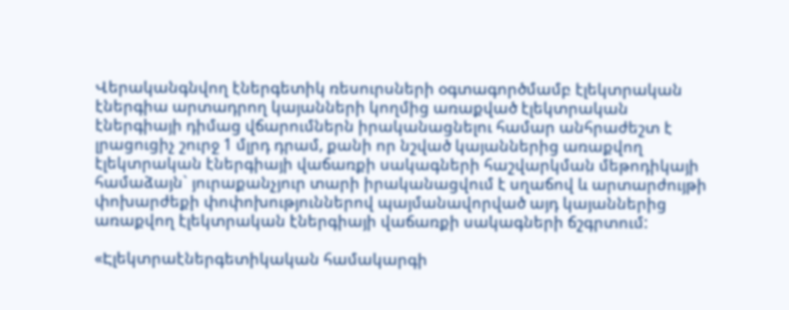Վերականգնվող էներգետիկ ռեսուրսների օգտագործմամբ էլեկտրական էներգիա արտադրող կայանների կողմից առաքված էլեկտրական էներգիայի դիմաց վճարումներն իրականացնելու համար անհրաժեշտ է լրացուցիչ շուրջ 1 մլրդ դրամ, քանի որ նշված կայաններից առաքվող էլեկտրական էներգիայի վաճառքի սակագների հաշվարկման մեթոդիկայի համաձայն` յուրաքանչյուր տարի իրականացվում է սղաճով և արտարժույթի փոխարժեքի փոփոխություններով պայմանավորված այդ կայաններից առաքվող էլեկտրական էներգիայի վաճառքի սակագների ճշգրտում:

«Էլեկտրաէներգետիկական համակարգի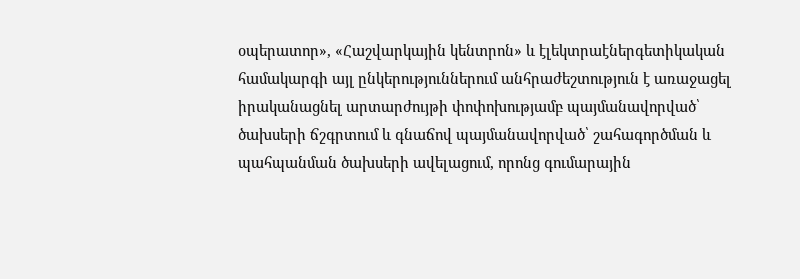օպերատոր», «Հաշվարկային կենտրոն» և էլեկտրաէներգետիկական համակարգի այլ ընկերություններում անհրաժեշտություն է առաջացել իրականացնել արտարժույթի փոփոխությամբ պայմանավորված՝ ծախսերի ճշգրտում և գնաճով պայմանավորված՝ շահագործման և պահպանման ծախսերի ավելացում, որոնց գումարային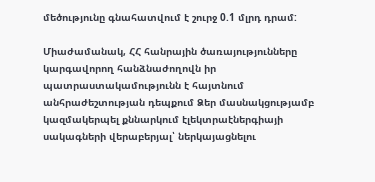մեծությունը գնահատվում է շուրջ 0.1 մլրդ դրամ:

Միաժամանակ, ՀՀ հանրային ծառայությունները կարգավորող հանձնաժողովն իր պատրաստակամությունն է հայտնում անհրաժեշտության դեպքում Ձեր մասնակցությամբ կազմակերպել քննարկում էլեկտրաէներգիայի սակագների վերաբերյալ՝ ներկայացնելու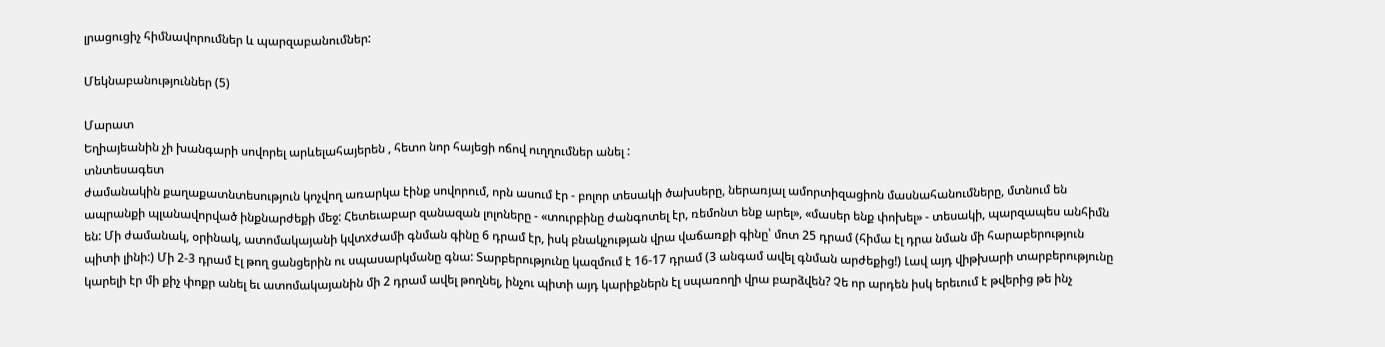լրացուցիչ հիմնավորումներ և պարզաբանումներ:

Մեկնաբանություններ (5)

Մարատ
Եղիայեանին չի խանգարի սովորել արևելահայերեն , հետո նոր հայեցի ոճով ուղղումներ անել :
տնտեսագետ
ժամանակին քաղաքատնտեսություն կոչվող առարկա էինք սովորում, որն ասում էր - բոլոր տեսակի ծախսերը, ներառյալ ամորտիզացիոն մասնահանումները, մտնում են ապրանքի պլանավորված ինքնարժեքի մեջ: Հետեւաբար զանազան լոլոները - «տուրբինը ժանգոտել էր, ռեմոնտ ենք արել», «մասեր ենք փոխել» - տեսակի, պարզապես անհիմն են: Մի ժամանակ, օրինակ, ատոմակայանի կվտхժամի գնման գինը 6 դրամ էր, իսկ բնակչության վրա վաճառքի գինը՝ մոտ 25 դրամ (հիմա էլ դրա նման մի հարաբերություն պիտի լինի:) Մի 2-3 դրամ էլ թող ցանցերին ու սպասարկմանը գնա: Տարբերությունը կազմում է 16-17 դրամ (3 անգամ ավել գնման արժեքից!) Լավ այդ վիթխարի տարբերությունը կարելի էր մի քիչ փոքր անել եւ ատոմակայանին մի 2 դրամ ավել թողնել, ինչու պիտի այդ կարիքներն էլ սպառողի վրա բարձվեն? Չե որ արդեն իսկ երեւում է թվերից թե ինչ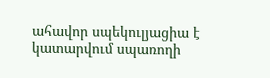ահավոր սպեկուլյացիա է կատարվում սպառողի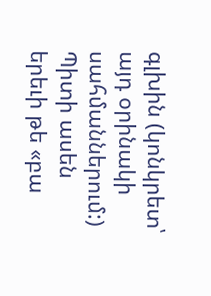գլխին (կոնկրետ՝ այդ օրինակի սահմաններում:) Պիտի ասեն երեւի թե «բա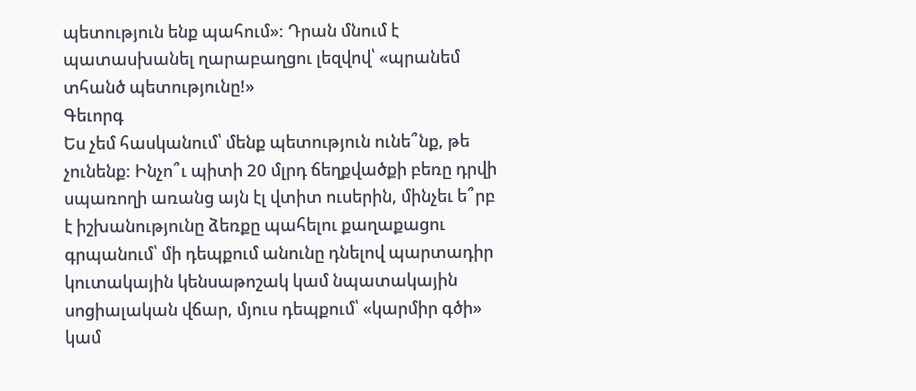պետություն ենք պահում»: Դրան մնում է պատասխանել ղարաբաղցու լեզվով՝ «պրանեմ տհանծ պետությունը!»
Գեւորգ
Ես չեմ հասկանում՝ մենք պետություն ունե՞նք, թե չունենք: Ինչո՞ւ պիտի 20 մլրդ ճեղքվածքի բեռը դրվի սպառողի առանց այն էլ վտիտ ուսերին, մինչեւ ե՞րբ է իշխանությունը ձեռքը պահելու քաղաքացու գրպանում՝ մի դեպքում անունը դնելով պարտադիր կուտակային կենսաթոշակ կամ նպատակային սոցիալական վճար, մյուս դեպքում՝ «կարմիր գծի» կամ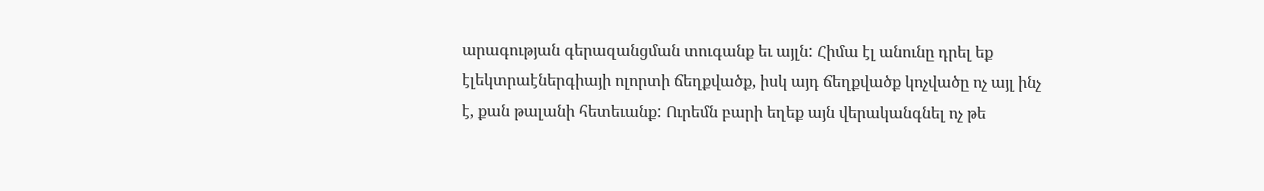արագության գերազանցման տուգանք եւ այլն: Հիմա էլ անունը դրել եք էլեկտրաէներգիայի ոլորտի ճեղքվածք, իսկ այդ ճեղքվածք կոչվածը ոչ այլ ինչ է, քան թալանի հետեւանք: Ուրեմն բարի եղեք այն վերականգնել ոչ թե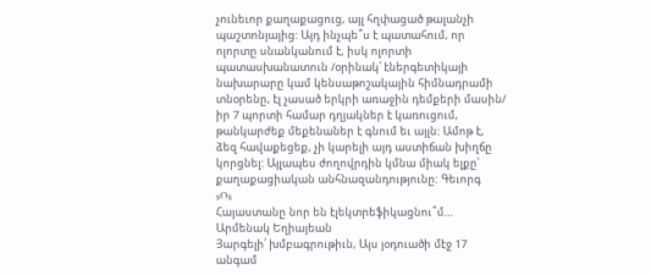չունեւոր քաղաքացուց, այլ հղփացած թալանչի պաշտոնյայից: Այդ ինչպե՞ս է պատահում, որ ոլորտը սնանկանում է, իսկ ոլորտի պատասխանատուն /օրինակ՝ էներգետիկայի նախարարը կամ կենսաթոշակային հիմնադրամի տնօրենը, էլ չասած երկրի առաջին դեմքերի մասին/ իր 7 պորտի համար դղյակներ է կառուցում, թանկարժեք մեքենաներ է գնում եւ այլն: Ամոթ է, ձեզ հավաքեցեք, չի կարելի այդ աստիճան խիղճը կորցնել: Այլապես ժողովրդին կմնա միակ ելքը՝ քաղաքացիական անհնազանդությունը: Գեւորգ
sOs
Հայաստանը նոր են էլեկտրեֆիկացնու՞մ...
Արմենակ Եղիայեան
Յարգելի՛ խմբագրութիւն, Այս յօդուածի մէջ 17 անգամ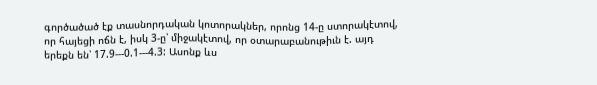գործածած էք տասնորդական կոտորակներ, որոնց 14-ը ստորակէտով, որ հայեցի ոճն է, իսկ 3-ը՝ միջակէտով, որ օտարաբանութիւն է. այդ երեքն են՝ 17.9---0.1---4.3: Ասոնք ևս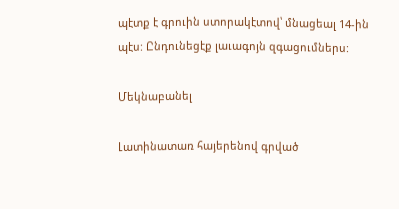պէտք է գրուին ստորակէտով՝ մնացեալ 14-ին պէս: Ընդունեցէք լաւագոյն զգացումներս:

Մեկնաբանել

Լատինատառ հայերենով գրված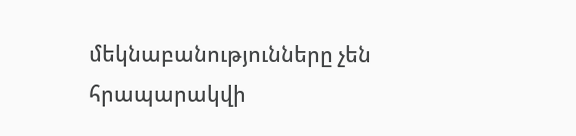մեկնաբանությունները չեն հրապարակվի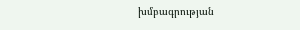խմբագրության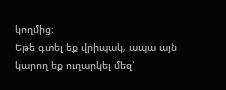կողմից։
Եթե գտել եք վրիպակ, ապա այն կարող եք ուղարկել մեզ՝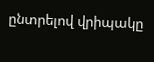ընտրելով վրիպակը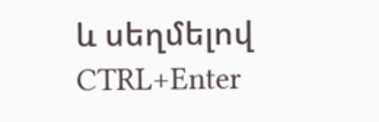և սեղմելով CTRL+Enter